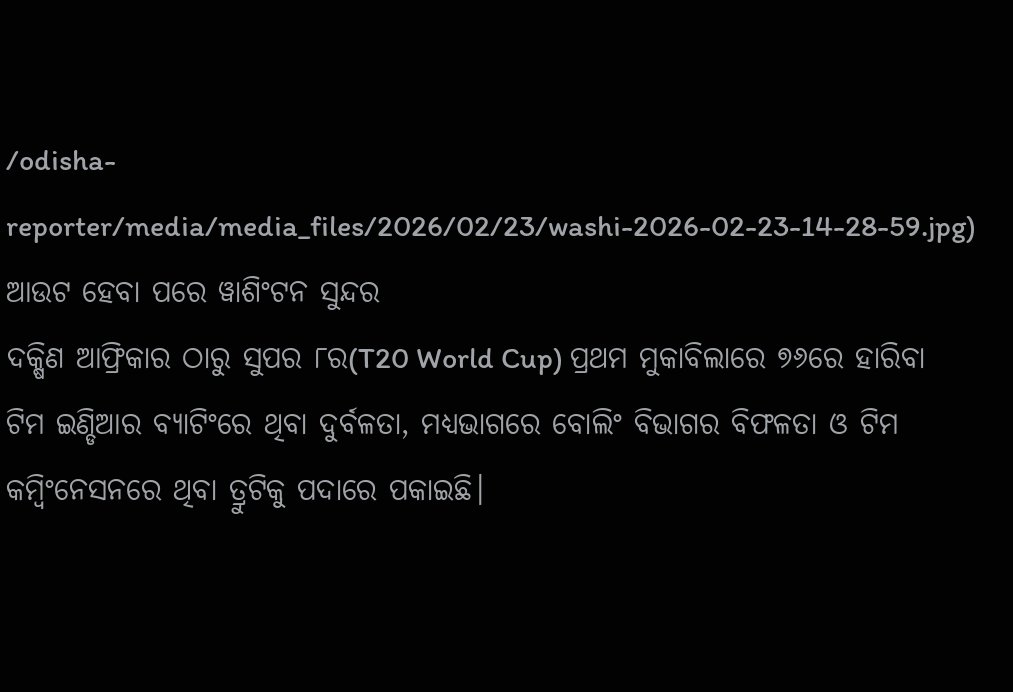/odisha-reporter/media/media_files/2026/02/23/washi-2026-02-23-14-28-59.jpg)
ଆଉଟ ହେବା ପରେ ୱାଶିଂଟନ ସୁନ୍ଦର
ଦକ୍ଷିଣ ଆଫ୍ରିକାର ଠାରୁ ସୁପର ୮ର(T20 World Cup) ପ୍ରଥମ ମୁକାବିଲାରେ ୭୬ରେ ହାରିବା ଟିମ ଇଣ୍ଡିଆର ବ୍ୟାଟିଂରେ ଥିବା ଦୁର୍ବଳତା, ମଧ୍ୟଭାଗରେ ବୋଲିଂ ବିଭାଗର ବିଫଳତା ଓ ଟିମ କମ୍ବିଂନେସନରେ ଥିବା ତ୍ରୁଟିକୁ ପଦାରେ ପକାଇଛି।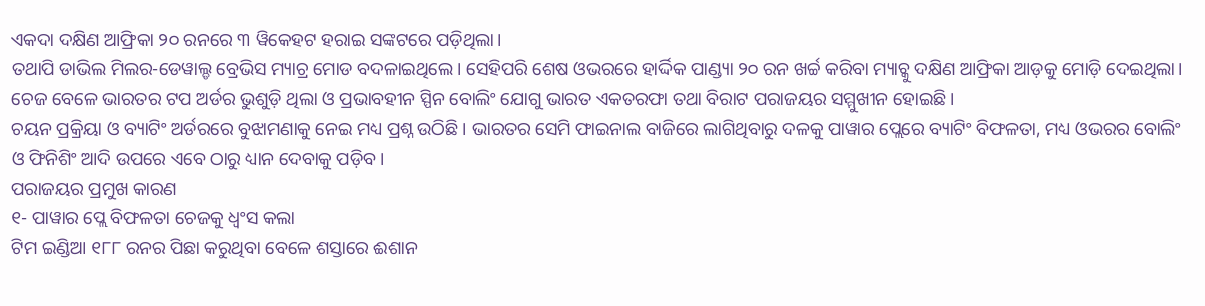ଏକଦା ଦକ୍ଷିଣ ଆଫ୍ରିକା ୨୦ ରନରେ ୩ ୱିକେହଟ ହରାଇ ସଙ୍କଟରେ ପଡ଼ିଥିଲା।
ତଥାପି ଡାଭିଲ ମିଲର-ଡେୱାଲ୍ଡ ବ୍ରେଭିସ ମ୍ୟାଚ୍ର ମୋଡ ବଦଳାଇଥିଲେ। ସେହିପରି ଶେଷ ଓଭରରେ ହାର୍ଦ୍ଦିକ ପାଣ୍ଡ୍ୟା ୨୦ ରନ ଖର୍ଚ୍ଚ କରିବା ମ୍ୟାଚ୍କୁ ଦକ୍ଷିଣ ଆଫ୍ରିକା ଆଡ଼କୁ ମୋଡ଼ି ଦେଇଥିଲା। ଚେଜ ବେଳେ ଭାରତର ଟପ ଅର୍ଡର ଭୁଶୁଡ଼ି ଥିଲା ଓ ପ୍ରଭାବହୀନ ସ୍ପିନ ବୋଲିଂ ଯୋଗୁ ଭାରତ ଏକତରଫା ତଥା ବିରାଟ ପରାଜୟର ସମ୍ମୁଖୀନ ହୋଇଛି।
ଚୟନ ପ୍ରକ୍ରିୟା ଓ ବ୍ୟାଟିଂ ଅର୍ଡରରେ ବୁଝାମଣାକୁ ନେଇ ମଧ୍ୟ ପ୍ରଶ୍ନ ଉଠିଛି। ଭାରତର ସେମି ଫାଇନାଲ ବାଜିରେ ଲାଗିଥିବାରୁ ଦଳକୁ ପାୱାର ପ୍ଲେରେ ବ୍ୟାଟିଂ ବିଫଳତା, ମଧ୍ୟ ଓଭରର ବୋଲିଂ ଓ ଫିନିଶିଂ ଆଦି ଉପରେ ଏବେ ଠାରୁ ଧ୍ୟାନ ଦେବାକୁ ପଡ଼ିବ।
ପରାଜୟର ପ୍ରମୁଖ କାରଣ
୧- ପାୱାର ପ୍ଲେ ବିଫଳତା ଚେଜକୁ ଧ୍ୱଂସ କଲା
ଟିମ ଇଣ୍ଡିଆ ୧୮୮ ରନର ପିଛା କରୁଥିବା ବେଳେ ଶସ୍ତାରେ ଈଶାନ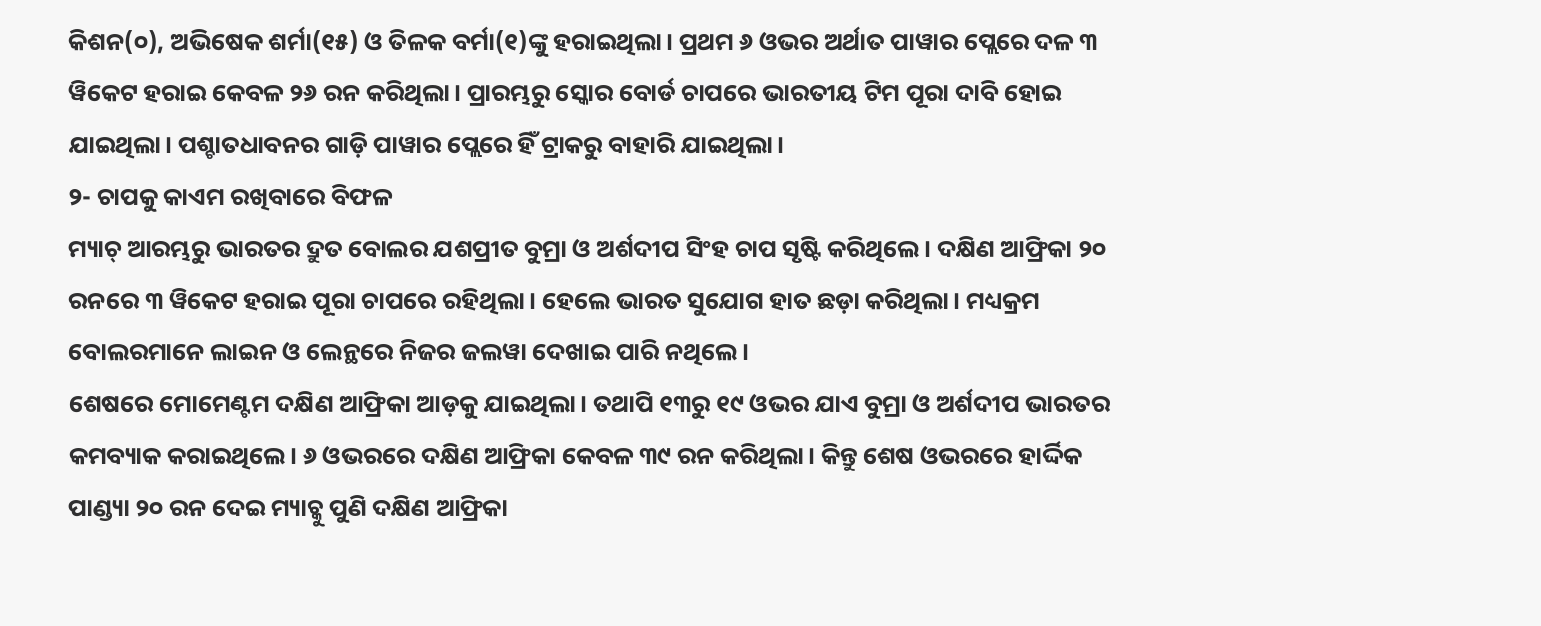କିଶନ(୦), ଅଭିଷେକ ଶର୍ମା(୧୫) ଓ ତିଳକ ବର୍ମା(୧)ଙ୍କୁ ହରାଇଥିଲା। ପ୍ରଥମ ୬ ଓଭର ଅର୍ଥାତ ପାୱାର ପ୍ଲେରେ ଦଳ ୩ ୱିକେଟ ହରାଇ କେବଳ ୨୬ ରନ କରିଥିଲା। ପ୍ରାରମ୍ଭରୁ ସ୍କୋର ବୋର୍ଡ ଚାପରେ ଭାରତୀୟ ଟିମ ପୂରା ଦାବି ହୋଇ ଯାଇଥିଲା। ପଶ୍ଚାତଧାବନର ଗାଡ଼ି ପାୱାର ପ୍ଲେରେ ହିଁ ଟ୍ରାକରୁ ବାହାରି ଯାଇଥିଲା।
୨- ଚାପକୁ କାଏମ ରଖିବାରେ ବିଫଳ
ମ୍ୟାଚ୍ ଆରମ୍ଭରୁ ଭାରତର ଦ୍ରୁତ ବୋଲର ଯଶପ୍ରୀତ ବୁମ୍ରା ଓ ଅର୍ଶଦୀପ ସିଂହ ଚାପ ସୃଷ୍ଟି କରିଥିଲେ। ଦକ୍ଷିଣ ଆଫ୍ରିକା ୨୦ ରନରେ ୩ ୱିକେଟ ହରାଇ ପୂରା ଚାପରେ ରହିଥିଲା। ହେଲେ ଭାରତ ସୁଯୋଗ ହାତ ଛଡ଼ା କରିଥିଲା। ମଧ୍ୟକ୍ରମ ବୋଲରମାନେ ଲାଇନ ଓ ଲେନ୍ଥରେ ନିଜର ଜଲୱା ଦେଖାଇ ପାରି ନଥିଲେ।
ଶେଷରେ ମୋମେଣ୍ଟମ ଦକ୍ଷିଣ ଆଫ୍ରିକା ଆଡ଼କୁ ଯାଇଥିଲା। ତଥାପି ୧୩ରୁ ୧୯ ଓଭର ଯାଏ ବୁମ୍ରା ଓ ଅର୍ଶଦୀପ ଭାରତର କମବ୍ୟାକ କରାଇଥିଲେ। ୬ ଓଭରରେ ଦକ୍ଷିଣ ଆଫ୍ରିକା କେବଳ ୩୯ ରନ କରିଥିଲା। କିନ୍ତୁ ଶେଷ ଓଭରରେ ହାର୍ଦ୍ଦିକ ପାଣ୍ଡ୍ୟା ୨୦ ରନ ଦେଇ ମ୍ୟାଚ୍କୁ ପୁଣି ଦକ୍ଷିଣ ଆଫ୍ରିକା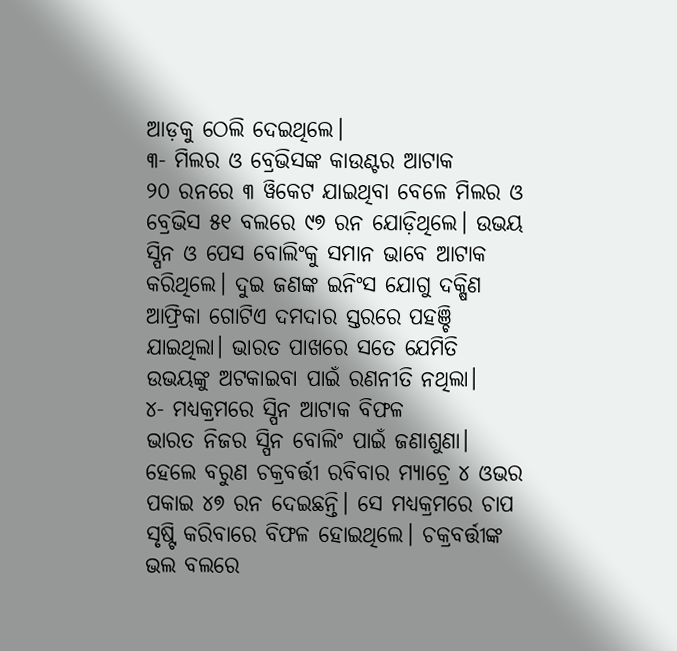ଆଡ଼କୁ ଠେଲି ଦେଇଥିଲେ।
୩- ମିଲର ଓ ବ୍ରେଭିସଙ୍କ କାଉଣ୍ଟର ଆଟାକ
୨୦ ରନରେ ୩ ୱିକେଟ ଯାଇଥିବା ବେଳେ ମିଲର ଓ ବ୍ରେଭିସ ୫୧ ବଲରେ ୯୭ ରନ ଯୋଡ଼ିଥିଲେ। ଉଭୟ ସ୍ପିନ ଓ ପେସ ବୋଲିଂକୁ ସମାନ ଭାବେ ଆଟାକ କରିଥିଲେ। ଦୁଇ ଜଣଙ୍କ ଇନିଂସ ଯୋଗୁ ଦକ୍ଷିଣ ଆଫ୍ରିକା ଗୋଟିଏ ଦମଦାର ସ୍ତରରେ ପହଞ୍ଚି ଯାଇଥିଲା। ଭାରତ ପାଖରେ ସତେ ଯେମିତି ଉଭୟଙ୍କୁ ଅଟକାଇବା ପାଇଁ ରଣନୀତି ନଥିଲା।
୪- ମଧ୍ୟକ୍ରମରେ ସ୍ପିନ ଆଟାକ ବିଫଳ
ଭାରତ ନିଜର ସ୍ପିନ ବୋଲିଂ ପାଇଁ ଜଣାଶୁଣା। ହେଲେ ବରୁଣ ଚକ୍ରବର୍ତ୍ତୀ ରବିବାର ମ୍ୟାଚ୍ରେ ୪ ଓଭର ପକାଇ ୪୭ ରନ ଦେଇଛନ୍ତି। ସେ ମଧ୍ୟକ୍ରମରେ ଚାପ ସୃଷ୍ଟି କରିବାରେ ବିଫଳ ହୋଇଥିଲେ। ଚକ୍ରବର୍ତ୍ତୀଙ୍କ ଭଲ ବଲରେ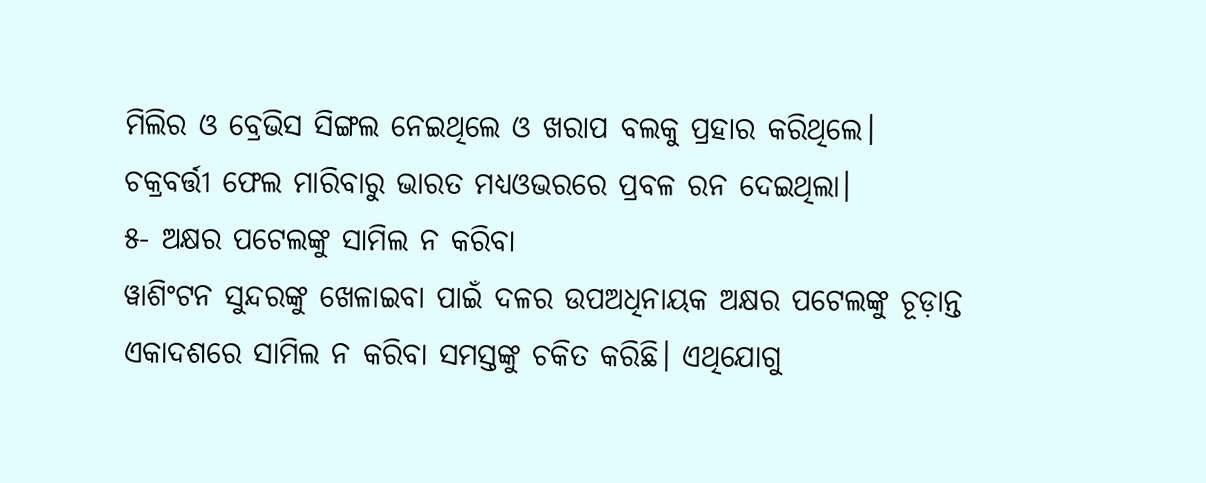ମିଲିର ଓ ବ୍ରେଭିସ ସିଙ୍ଗଲ ନେଇଥିଲେ ଓ ଖରାପ ବଲକୁ ପ୍ରହାର କରିଥିଲେ। ଚକ୍ରବର୍ତ୍ତୀ ଫେଲ ମାରିବାରୁ ଭାରତ ମଧ୍ୟଓଭରରେ ପ୍ରବଳ ରନ ଦେଇଥିଲା।
୫- ଅକ୍ଷର ପଟେଲଙ୍କୁ ସାମିଲ ନ କରିବା
ୱାଶିଂଟନ ସୁନ୍ଦରଙ୍କୁ ଖେଳାଇବା ପାଇଁ ଦଳର ଉପଅଧିନାୟକ ଅକ୍ଷର ପଟେଲଙ୍କୁ ଚୂଡ଼ାନ୍ତ ଏକାଦଶରେ ସାମିଲ ନ କରିବା ସମସ୍ତଙ୍କୁ ଚକିତ କରିଛି। ଏଥିଯୋଗୁ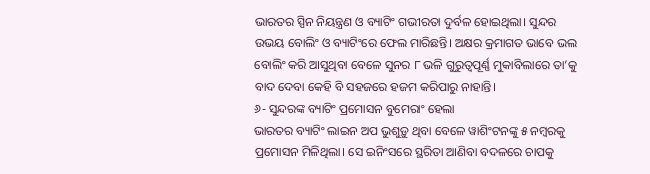ଭାରତର ସ୍ପିନ ନିୟନ୍ତ୍ରଣ ଓ ବ୍ୟାଟିଂ ଗଭୀରତା ଦୁର୍ବଳ ହୋଇଥିଲା। ସୁନ୍ଦର ଉଭୟ ବୋଲିଂ ଓ ବ୍ୟାଟିଂରେ ଫେଲ ମାରିଛନ୍ତି। ଅକ୍ଷର କ୍ରମାଗତ ଭାବେ ଭଲ ବୋଲିଂ କରି ଆସୁଥିବା ବେଳେ ସୁନର ୮ ଭଳି ଗୁରୁତ୍ୱପୂର୍ଣ୍ଣ ମୁକାବିଲାରେ ତା’କୁ ବାଦ ଦେବା କେହି ବି ସହଜରେ ହଜମ କରିପାରୁ ନାହାନ୍ତି।
୬- ସୁନ୍ଦରଙ୍କ ବ୍ୟାଟିଂ ପ୍ରମୋସନ ବୁମେରାଂ ହେଲା
ଭାରତର ବ୍ୟାଟିଂ ଲାଇନ ଅପ ଭୁଶୁଡ଼ୁ ଥିବା ବେଳେ ୱାଶିଂଟନଙ୍କୁ ୫ ନମ୍ବରକୁ ପ୍ରମୋସନ ମିଳିଥିଲା। ସେ ଇନିଂସରେ ସ୍ଥରିତା ଆଣିବା ବଦଳରେ ଚାପକୁ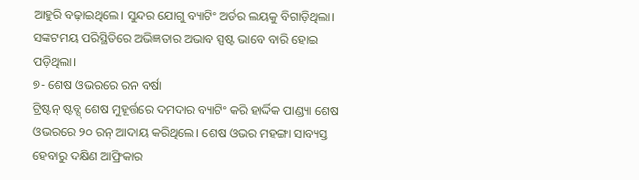ଆହୁରି ବଢ଼ାଇଥିଲେ। ସୁନ୍ଦର ଯୋଗୁ ବ୍ୟାଟିଂ ଅର୍ଡର ଲୟକୁ ବିଗାଡ଼ିଥିଲା। ସଙ୍କଟମୟ ପରିସ୍ଥିତିରେ ଅଭିଜ୍ଞତାର ଅଭାବ ସ୍ପଷ୍ଟ ଭାବେ ବାରି ହୋଇ ପଡ଼ିଥିଲା।
୭- ଶେଷ ଓଭରରେ ରନ ବର୍ଷା
ଟ୍ରିଷ୍ଟନ୍ ଷ୍ଟବ୍ସ୍ ଶେଷ ମୁହୂର୍ତ୍ତରେ ଦମଦାର ବ୍ୟାଟିଂ କରି ହାର୍ଦ୍ଦିକ ପାଣ୍ଡ୍ୟା ଶେଷ ଓଭରରେ ୨୦ ରନ୍ ଆଦାୟ କରିଥିଲେ। ଶେଷ ଓଭର ମହଙ୍ଗା ସାବ୍ୟସ୍ତ ହେବାରୁ ଦକ୍ଷିଣ ଆଫ୍ରିକାର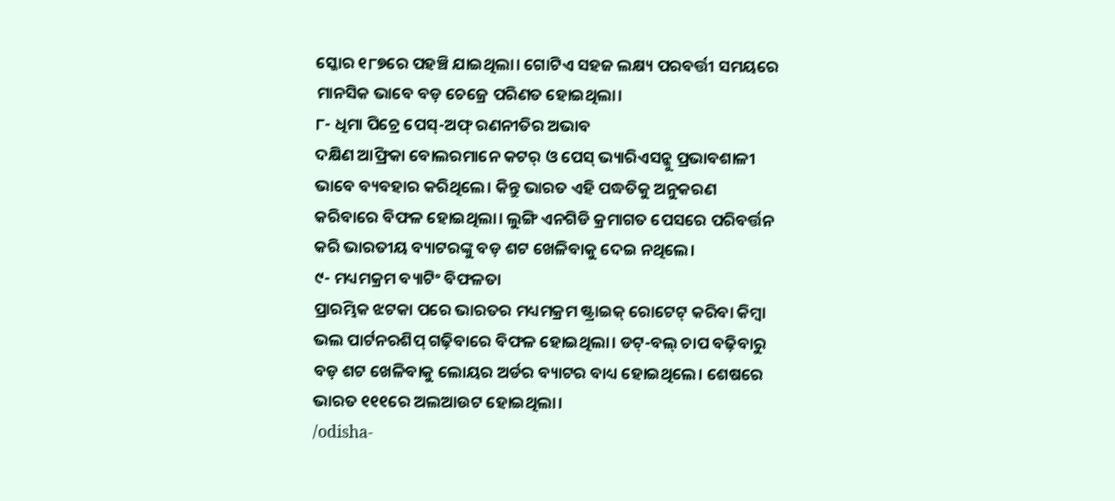ସ୍କୋର ୧୮୭ରେ ପହଞ୍ଚି ଯାଇଥିଲା। ଗୋଟିଏ ସହଜ ଲକ୍ଷ୍ୟ ପରବର୍ତ୍ତୀ ସମୟରେ ମାନସିକ ଭାବେ ବଡ଼ ଚେଜ୍ରେ ପରିଣତ ହୋଇଥିଲା।
୮- ଧିମା ପିଚ୍ରେ ପେସ୍-ଅଫ୍ ରଣନୀତିର ଅଭାବ
ଦକ୍ଷିଣ ଆଫ୍ରିକା ବୋଲରମାନେ କଟର୍ ଓ ପେସ୍ ଭ୍ୟାରିଏସନ୍କୁ ପ୍ରଭାବଶାଳୀ ଭାବେ ବ୍ୟବହାର କରିଥିଲେ। କିନ୍ତୁ ଭାରତ ଏହି ପଦ୍ଧତିକୁ ଅନୁକରଣ କରିବାରେ ବିଫଳ ହୋଇଥିଲା। ଲୁଙ୍ଗି ଏନଗିଡି କ୍ରମାଗତ ପେସରେ ପରିବର୍ତ୍ତନ କରି ଭାରତୀୟ ବ୍ୟାଟରଙ୍କୁ ବଡ଼ ଶଟ ଖେଳିବାକୁ ଦେଇ ନଥିଲେ।
୯- ମଧ୍ୟମକ୍ରମ ବ୍ୟାଟିଂ ବିଫଳତା
ପ୍ରାରମ୍ଭିକ ଝଟକା ପରେ ଭାରତର ମଧ୍ୟମକ୍ରମ ଷ୍ଟ୍ରାଇକ୍ ରୋଟେଟ୍ କରିବା କିମ୍ବା ଭଲ ପାର୍ଟନରଶିପ୍ ଗଢ଼ିବାରେ ବିଫଳ ହୋଇଥିଲା। ଡଟ୍-ବଲ୍ ଚାପ ବଢ଼ିବାରୁ ବଡ଼ ଶଟ ଖେଳିବାକୁ ଲୋୟର ଅର୍ଡର ବ୍ୟାଟର ବାଧ୍ୟ ହୋଇଥିଲେ। ଶେଷରେ ଭାରତ ୧୧୧ରେ ଅଲଆଉଟ ହୋଇଥିଲା।
/odisha-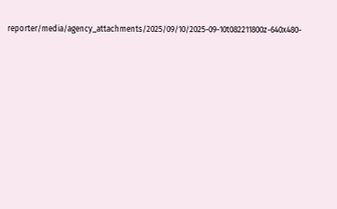reporter/media/agency_attachments/2025/09/10/2025-09-10t082211800z-640x480-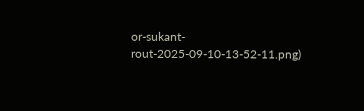or-sukant-rout-2025-09-10-13-52-11.png)